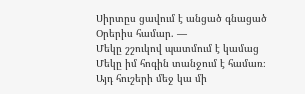Սիրտըս ցավում է անցած գնացած
Օրերիս համար. —
Մեկը շշուկով պատմում է կամաց
Մեկը իմ հոգին տանջում է համառ։
Այդ հուշերի մեջ կա մի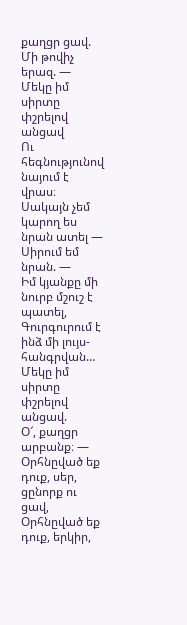քաղցր ցավ.
Մի թովիչ երազ. —
Մեկը իմ սիրտը փշրելով անցավ
Ու հեգնությունով նայում է վրաս։
Սակայն չեմ կարող ես նրան ատել —
Սիրում եմ նրան. —
Իմ կյանքը մի նուրբ մշուշ է պատել,
Գուրգուրում է ինձ մի լույս-հանգրվան…
Մեկը իմ սիրտը փշրելով անցավ.
Օ՜, քաղցր արբանք։ —
Օրհնըված եք դուք, սեր, ցընորք ու ցավ,
Օրհնըված եք դուք, երկիր,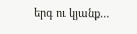երգ ու կյանք…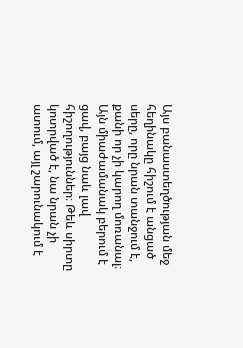Այս բանաստեղծության մեջ հեղինակը հիշում է անցած սերը, որը նրան տանջում է, քանի որ չի կարող մոռանալ։ Այն միաժամանակ բերում է ցավ, բայց նաև լավ հիշողություններ։ Թեև սիրտը կոտրված է, նա նրան չի ատում, այլ շարունակում է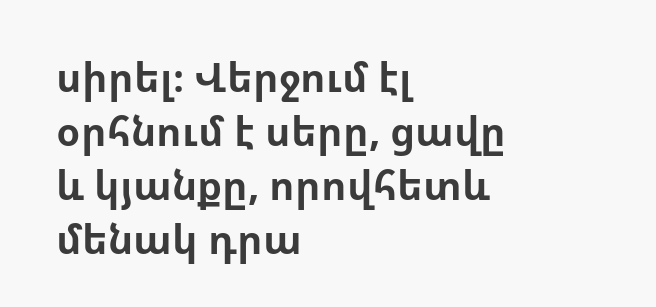սիրել։ Վերջում էլ օրհնում է սերը, ցավը և կյանքը, որովհետև մենակ դրա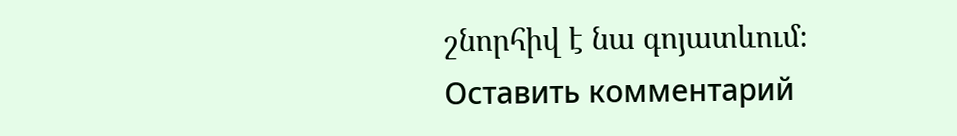շնորհիվ է նա գոյատևում։
Оставить комментарий